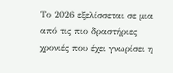Το 2026 εξελίσσεται σε μια από τις πιο δραστήριες χρονιές που έχει γνωρίσει η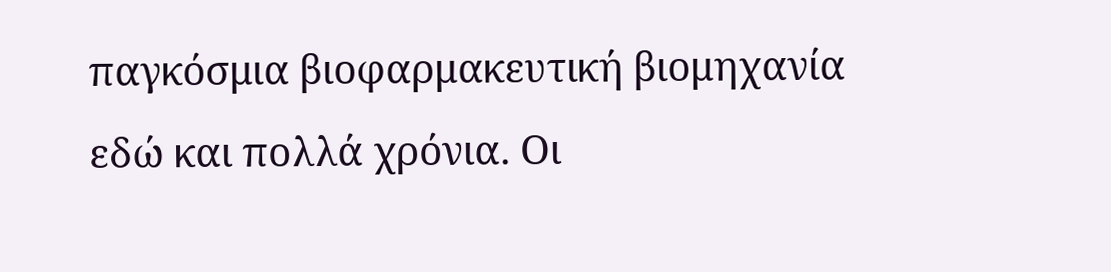παγκόσμια βιοφαρμακευτική βιομηχανία εδώ και πολλά χρόνια. Οι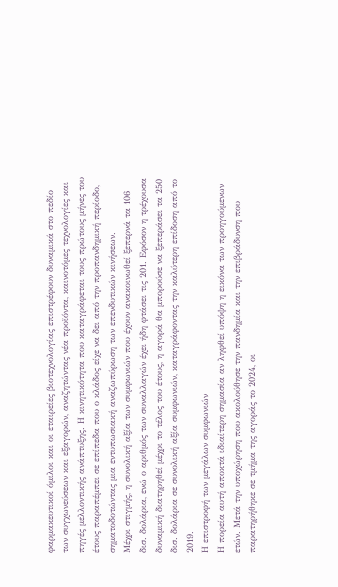φαρμακευτικοί όμιλοι και οι εταιρείες βιοτεχνολογίας επιστρέφουν δυναμικά στο πεδίο των συγχωνεύσεων και εξαγορών, αναζητώντας νέα προϊόντα, καινοτόμες τεχνολογίες και πηγές μελλοντικής ανάπτυξης. Η κινητικότητα που καταγράφεται τους πρώτους μήνες του έτους παραπέμπει σε επίπεδα που ο κλάδος είχε να δει από την προπανδημική περίοδο, σηματοδοτώντας μια εντυπωσιακή αναζωπύρωση των επενδυτικών κινήσεων.
Μέχρι στιγμής, η συνολική αξία των συμφωνιών που έχουν ανακοινωθεί ξεπερνά τα 106 δισ. δολάρια, ενώ ο αριθμός των συναλλαγών έχει ήδη φτάσει τις 201. Εφόσον η τρέχουσα δυναμική διατηρηθεί μέχρι το τέλος του έτους, η αγορά θα μπορούσε να ξεπεράσει τα 250 δισ. δολάρια σε συνολική αξία συμφωνιών, καταγράφοντας την καλύτερη επίδοση από το 2019.
Η επιστροφή των μεγάλων συμφωνιών
Η πορεία αυτή αποκτά ιδιαίτερη σημασία αν ληφθεί υπόψη η εικόνα των προηγούμενων ετών. Μετά την υποχώρηση που ακολούθησε την πανδημία και την επιβράδυνση που παρατηρήθηκε σε τμήμα της αγοράς το 2024, οι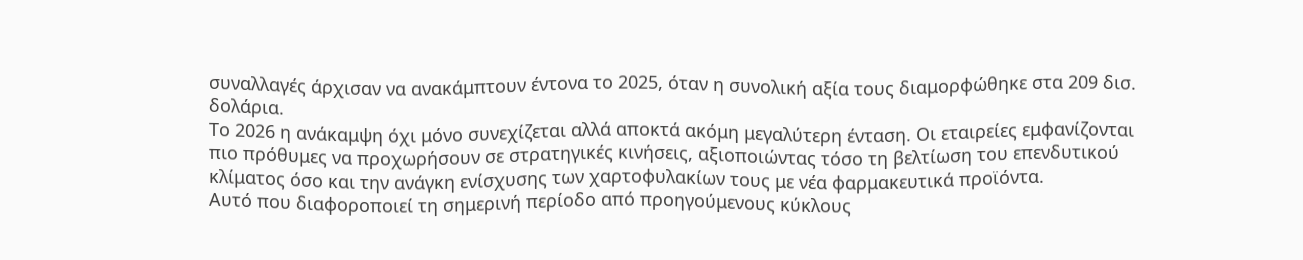συναλλαγές άρχισαν να ανακάμπτουν έντονα το 2025, όταν η συνολική αξία τους διαμορφώθηκε στα 209 δισ. δολάρια.
Το 2026 η ανάκαμψη όχι μόνο συνεχίζεται αλλά αποκτά ακόμη μεγαλύτερη ένταση. Οι εταιρείες εμφανίζονται πιο πρόθυμες να προχωρήσουν σε στρατηγικές κινήσεις, αξιοποιώντας τόσο τη βελτίωση του επενδυτικού κλίματος όσο και την ανάγκη ενίσχυσης των χαρτοφυλακίων τους με νέα φαρμακευτικά προϊόντα.
Αυτό που διαφοροποιεί τη σημερινή περίοδο από προηγούμενους κύκλους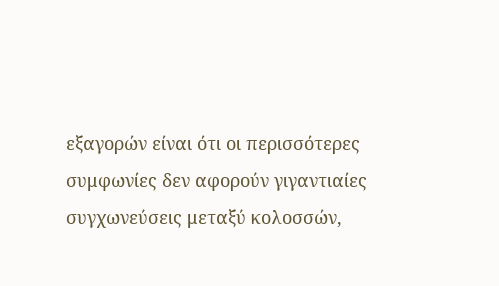εξαγορών είναι ότι οι περισσότερες συμφωνίες δεν αφορούν γιγαντιαίες συγχωνεύσεις μεταξύ κολοσσών,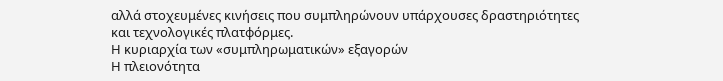αλλά στοχευμένες κινήσεις που συμπληρώνουν υπάρχουσες δραστηριότητες και τεχνολογικές πλατφόρμες.
Η κυριαρχία των «συμπληρωματικών» εξαγορών
Η πλειονότητα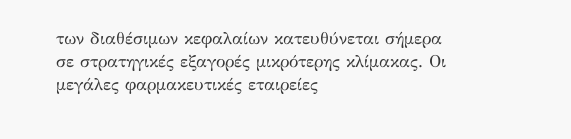των διαθέσιμων κεφαλαίων κατευθύνεται σήμερα σε στρατηγικές εξαγορές μικρότερης κλίμακας. Οι μεγάλες φαρμακευτικές εταιρείες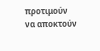προτιμούν να αποκτούν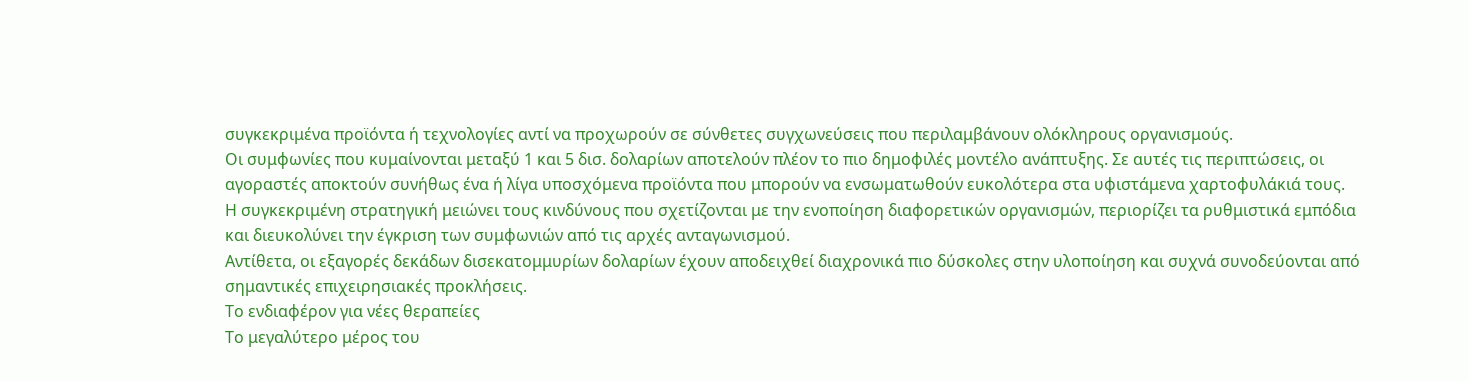συγκεκριμένα προϊόντα ή τεχνολογίες αντί να προχωρούν σε σύνθετες συγχωνεύσεις που περιλαμβάνουν ολόκληρους οργανισμούς.
Οι συμφωνίες που κυμαίνονται μεταξύ 1 και 5 δισ. δολαρίων αποτελούν πλέον το πιο δημοφιλές μοντέλο ανάπτυξης. Σε αυτές τις περιπτώσεις, οι αγοραστές αποκτούν συνήθως ένα ή λίγα υποσχόμενα προϊόντα που μπορούν να ενσωματωθούν ευκολότερα στα υφιστάμενα χαρτοφυλάκιά τους.
Η συγκεκριμένη στρατηγική μειώνει τους κινδύνους που σχετίζονται με την ενοποίηση διαφορετικών οργανισμών, περιορίζει τα ρυθμιστικά εμπόδια και διευκολύνει την έγκριση των συμφωνιών από τις αρχές ανταγωνισμού.
Αντίθετα, οι εξαγορές δεκάδων δισεκατομμυρίων δολαρίων έχουν αποδειχθεί διαχρονικά πιο δύσκολες στην υλοποίηση και συχνά συνοδεύονται από σημαντικές επιχειρησιακές προκλήσεις.
Το ενδιαφέρον για νέες θεραπείες
Το μεγαλύτερο μέρος του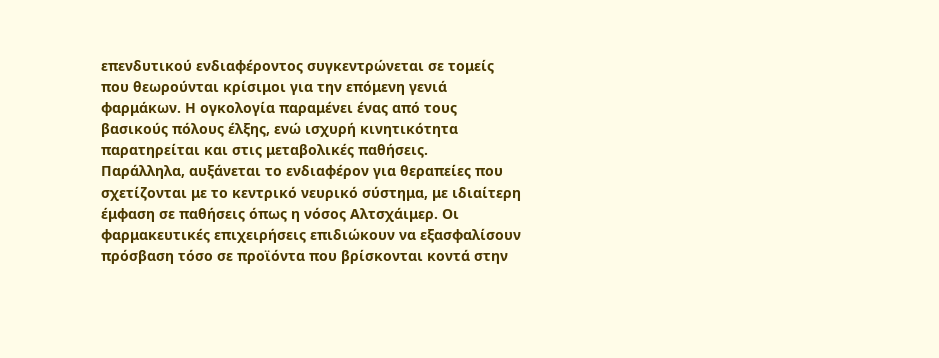επενδυτικού ενδιαφέροντος συγκεντρώνεται σε τομείς που θεωρούνται κρίσιμοι για την επόμενη γενιά φαρμάκων. Η ογκολογία παραμένει ένας από τους βασικούς πόλους έλξης, ενώ ισχυρή κινητικότητα παρατηρείται και στις μεταβολικές παθήσεις.
Παράλληλα, αυξάνεται το ενδιαφέρον για θεραπείες που σχετίζονται με το κεντρικό νευρικό σύστημα, με ιδιαίτερη έμφαση σε παθήσεις όπως η νόσος Αλτσχάιμερ. Οι φαρμακευτικές επιχειρήσεις επιδιώκουν να εξασφαλίσουν πρόσβαση τόσο σε προϊόντα που βρίσκονται κοντά στην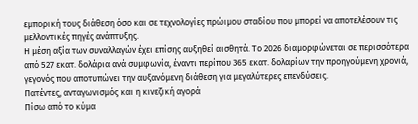εμπορική τους διάθεση όσο και σε τεχνολογίες πρώιμου σταδίου που μπορεί να αποτελέσουν τις μελλοντικές πηγές ανάπτυξης.
Η μέση αξία των συναλλαγών έχει επίσης αυξηθεί αισθητά. Το 2026 διαμορφώνεται σε περισσότερα από 527 εκατ. δολάρια ανά συμφωνία, έναντι περίπου 365 εκατ. δολαρίων την προηγούμενη χρονιά, γεγονός που αποτυπώνει την αυξανόμενη διάθεση για μεγαλύτερες επενδύσεις.
Πατέντες, ανταγωνισμός και η κινεζική αγορά
Πίσω από το κύμα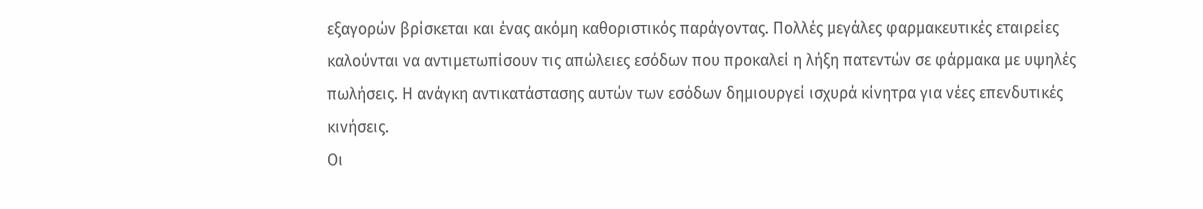εξαγορών βρίσκεται και ένας ακόμη καθοριστικός παράγοντας. Πολλές μεγάλες φαρμακευτικές εταιρείες καλούνται να αντιμετωπίσουν τις απώλειες εσόδων που προκαλεί η λήξη πατεντών σε φάρμακα με υψηλές πωλήσεις. Η ανάγκη αντικατάστασης αυτών των εσόδων δημιουργεί ισχυρά κίνητρα για νέες επενδυτικές κινήσεις.
Οι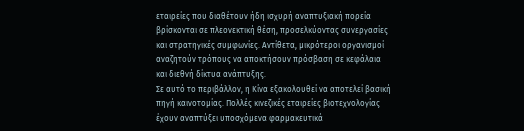εταιρείες που διαθέτουν ήδη ισχυρή αναπτυξιακή πορεία βρίσκονται σε πλεονεκτική θέση, προσελκύοντας συνεργασίες και στρατηγικές συμφωνίες. Αντίθετα, μικρότεροι οργανισμοί αναζητούν τρόπους να αποκτήσουν πρόσβαση σε κεφάλαια και διεθνή δίκτυα ανάπτυξης.
Σε αυτό το περιβάλλον, η Κίνα εξακολουθεί να αποτελεί βασική πηγή καινοτομίας. Πολλές κινεζικές εταιρείες βιοτεχνολογίας έχουν αναπτύξει υποσχόμενα φαρμακευτικά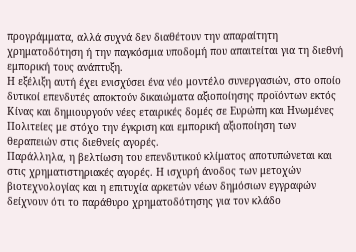προγράμματα, αλλά συχνά δεν διαθέτουν την απαραίτητη χρηματοδότηση ή την παγκόσμια υποδομή που απαιτείται για τη διεθνή εμπορική τους ανάπτυξη.
Η εξέλιξη αυτή έχει ενισχύσει ένα νέο μοντέλο συνεργασιών, στο οποίο δυτικοί επενδυτές αποκτούν δικαιώματα αξιοποίησης προϊόντων εκτός Κίνας και δημιουργούν νέες εταιρικές δομές σε Ευρώπη και Ηνωμένες Πολιτείες με στόχο την έγκριση και εμπορική αξιοποίηση των θεραπειών στις διεθνείς αγορές.
Παράλληλα, η βελτίωση του επενδυτικού κλίματος αποτυπώνεται και στις χρηματιστηριακές αγορές. Η ισχυρή άνοδος των μετοχών βιοτεχνολογίας και η επιτυχία αρκετών νέων δημόσιων εγγραφών δείχνουν ότι το παράθυρο χρηματοδότησης για τον κλάδο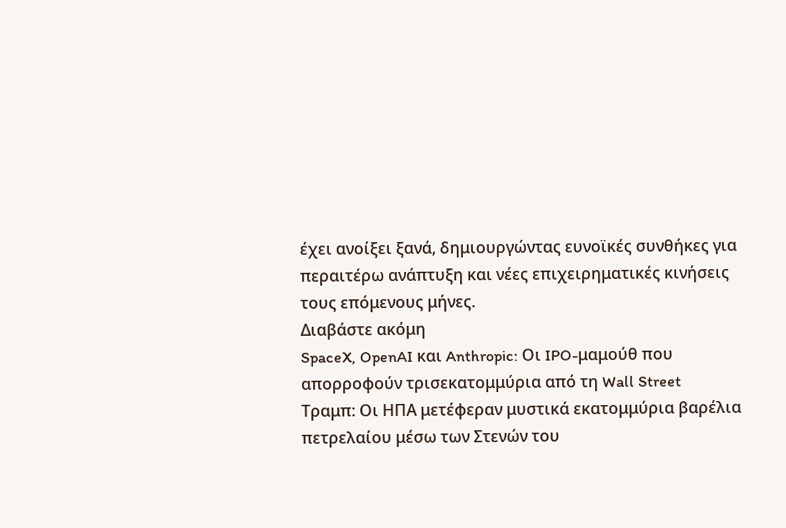έχει ανοίξει ξανά, δημιουργώντας ευνοϊκές συνθήκες για περαιτέρω ανάπτυξη και νέες επιχειρηματικές κινήσεις τους επόμενους μήνες.
Διαβάστε ακόμη
SpaceX, OpenAI και Anthropic: Οι IPO-μαμούθ που απορροφούν τρισεκατομμύρια από τη Wall Street
Τραμπ: Οι ΗΠΑ μετέφεραν μυστικά εκατομμύρια βαρέλια πετρελαίου μέσω των Στενών του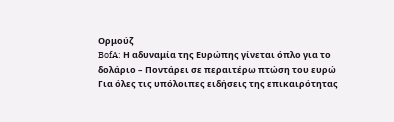Ορμούζ
BofA: Η αδυναμία της Ευρώπης γίνεται όπλο για το δολάριο – Ποντάρει σε περαιτέρω πτώση του ευρώ
Για όλες τις υπόλοιπες ειδήσεις της επικαιρότητας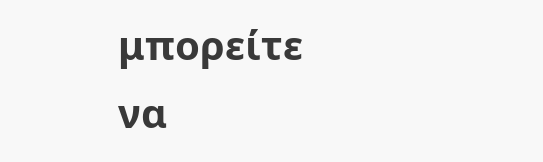μπορείτε να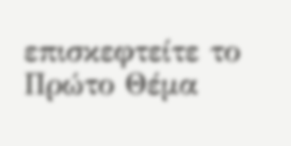επισκεφτείτε το Πρώτο Θέμα